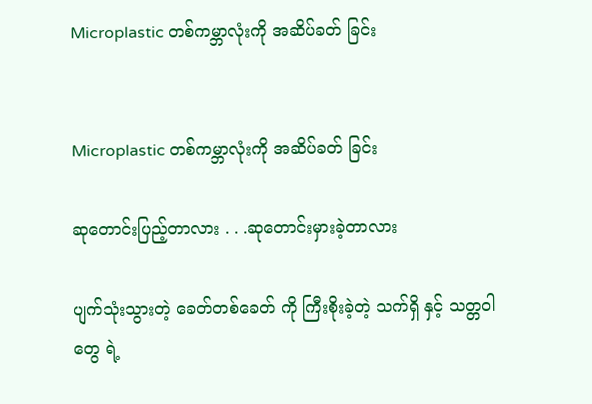Microplastic တစ်ကမ္ဘာလုံးကို အဆိပ်ခတ် ခြင်း


Microplastic တစ်ကမ္ဘာလုံးကို အဆိပ်ခတ် ခြင်း

ဆုတောင်းပြည့်တာလား . . .ဆုတောင်းမှားခဲ့တာလား

ပျက်သုံးသွားတဲ့ ခေတ်တစ်ခေတ် ကို ကြီးစိုးခဲ့တဲ့ သက်ရှိ နှင့် သတ္တဝါတွေ ရဲ့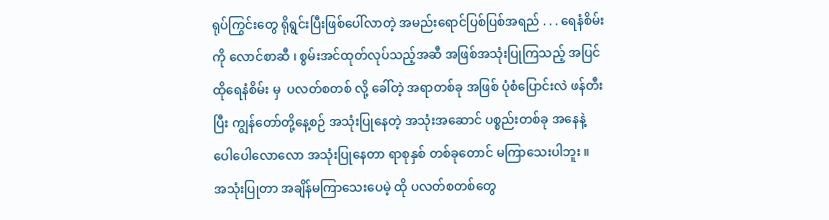ရုပ်ကြွင်းတွေ ရိုရွင်းပြီးဖြစ်ပေါ်လာတဲ့ အမည်းရောင်ပြစ်ပြစ်အရည် . . . ရေနံစိမ်း ကို လောင်စာဆီ ၊ စွမ်းအင်ထုတ်လုပ်သည့်အဆီ အဖြစ်အသုံးပြုကြသည့် အပြင် ထိုရေနံစိမ်း မှ  ပလတ်စတစ် လို့ ခေါ်တဲ့ အရာတစ်ခု အဖြစ် ပုံစံပြောင်းလဲ ဖန်တီးပြီး ကျွန်တော်တို့နေ့စဉ် အသုံးပြုနေတဲ့ အသုံးအဆောင် ပစ္စည်းတစ်ခု အနေနဲ့ ပေါပေါလောလော အသုံးပြုနေတာ ရာစုနှစ် တစ်ခုတောင် မကြာသေးပါဘူး ။
အသုံးပြုတာ အချိန်မကြာသေးပေမဲ့ ထို ပလတ်စတစ်တွေ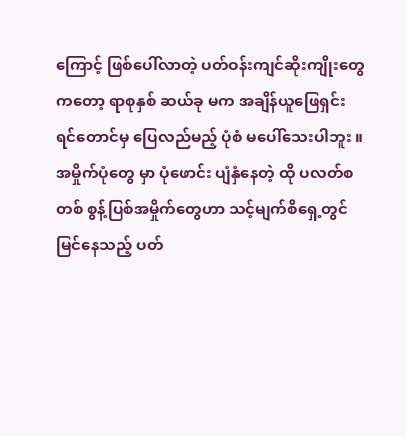ကြောင့် ဖြစ်ပေါ်လာတဲ့ ပတ်ဝန်းကျင်ဆိုးကျိုးတွေ ကတော့ ရာစုနှစ် ဆယ်ခု မက အချိန်ယူဖြေရှင်း ရင်တောင်မှ ပြေလည်မည့် ပုံစံ မပေါ်သေးပါဘူး ။
အမှိုက်ပုံတွေ မှာ ပုံဖောင်း ပျံနှံနေတဲ့ ထို ပလတ်စတစ် စွန့်ပြစ်အမှိုက်တွေဟာ သင့်မျက်စိရှေ့တွင်မြင်နေသည့် ပတ်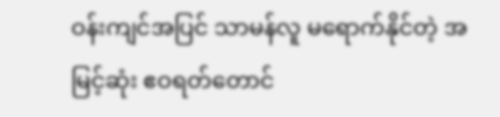ဝန်းကျင်အပြင် သာမန်လူ မရောက်နိုင်တဲ့ အမြင့်ဆုံး ဧဝရတ်တောင်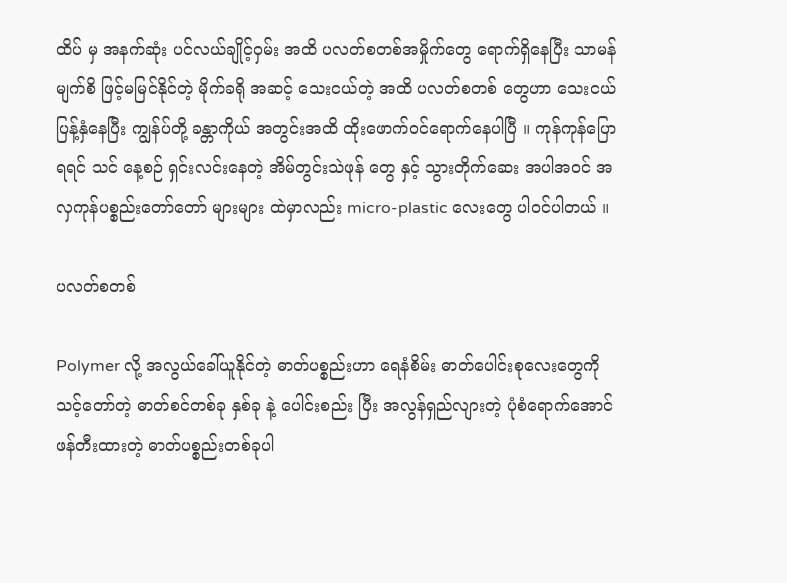ထိပ် မှ အနက်ဆုံး ပင်လယ်ချိုင့်ဝှမ်း အထိ ပလတ်စတစ်အမှိုက်တွေ ရောက်ရှိနေပြီး သာမန်မျက်စိ ဖြင့်မမြင်နိုင်တဲ့ မိုက်ခရို အဆင့် သေးငယ်တဲ့ အထိ ပလတ်စတစ် တွေဟာ သေးငယ်ပြန့်နှံနေပြီး ကျွန်ပ်တို့ ခန္တာကိုယ် အတွင်းအထိ ထိုးဖောက်ဝင်ရောက်နေပါပြီ ။ ကုန်ကုန်ပြောရရင် သင် နေ့စဉ် ရှင်းလင်းနေတဲ့ အိမ်တွင်းသဲဖုန် တွေ နှင့် သွားတိုက်ဆေး အပါအဝင် အလှကုန်ပစ္စည်းတော်တော် များများ ထဲမှာလည်း micro-plastic လေးတွေ ပါဝင်ပါတယ် ။

ပလတ်စတစ်

Polymer လို့ အလွယ်ခေါ်ယူနိုင်တဲ့ ဓာတ်ပစ္စည်းဟာ ရေနံစိမ်း ဓာတ်ပေါင်းစုလေးတွေကို သင့်တော်တဲ့ ဓာတ်စင်တစ်ခု နှစ်ခု နဲ့ ပေါင်းစည်း ပြီး အလွန်ရှည်လျားတဲ့ ပုံစံရောက်အောင် ဖန်တီးထားတဲ့ ဓာတ်ပစ္စည်းတစ်ခုပါ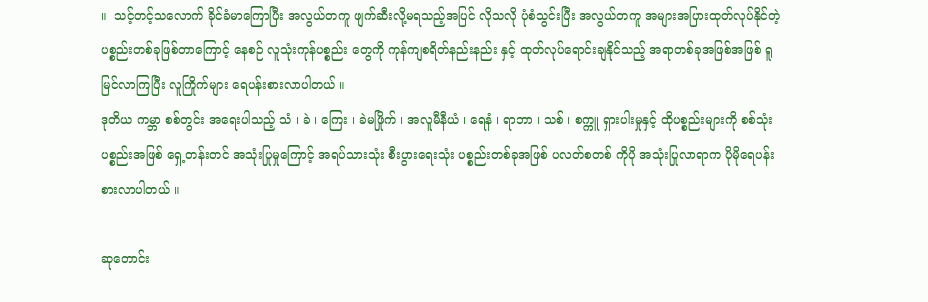။  သင့်တင့်သလောက် ခိုင်ခံမာကြောပြီး အလွယ်တကူ ဖျက်ဆီးလို့မရသည့်အပြင် လိုသလို ပုံစံသွင်းပြီး အလွယ်တကူ အများအပြားထုတ်လုပ်နိုင်တဲ့ ပစ္စည်းတစ်ခုဖြစ်တာကြောင့် နေစဉ် လူသုံးကုန်ပစ္စည်း တွေကို ကုန်ကျစရိတ်နည်းနည်း နှင့် ထုတ်လုပ်ရောင်းချနိုင်သည့် အရာတစ်ခုအဖြစ်အဖြစ် ရူမြင်လာကြပြီး လူကြိုက်များ ရေပန်းစားလာပါတယ် ။
ဒုတိယ ကမ္ဘာ စစ်တွင်း အရေးပါသည့် သံ ၊ ခဲ ၊ ကြေး ၊ ခဲမဖြိုက် ၊ အလူမီနီယံ ၊ ရေနံ ၊ ရာဘာ ၊ သစ် ၊ စက္ကူ ရှားပါးမှုနှင့် ထိုပစ္စည်းများကို စစ်သုံးပစ္စည်းအဖြစ် ရှေ့တန်းတင် အသုံးပြုမှုကြောင့် အရပ်သားသုံး စီးပွားရေးသုံး ပစ္စည်းတစ်ခုအဖြစ် ပလတ်စတစ် ကိုပို အသုံးပြုလာရာက ပိုမိုရေပန်းစားလာပါတယ် ။

ဆုတောင်း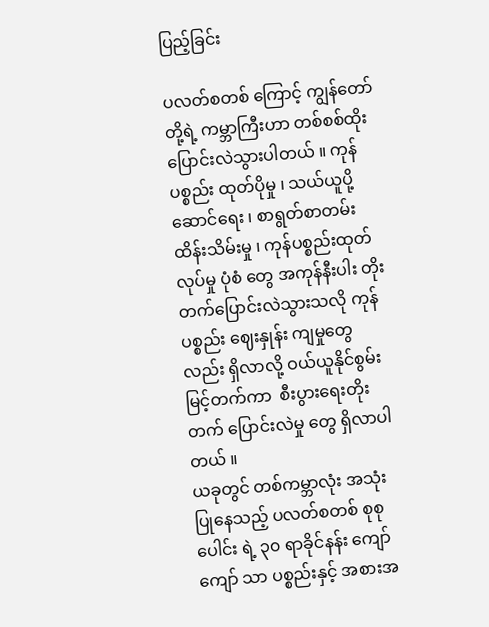ပြည့်ခြင်း

ပလတ်စတစ် ကြောင့် ကျွန်တော်တို့ရဲ့ ကမ္ဘာကြီးဟာ တစ်စစ်ထိုးပြောင်းလဲသွားပါတယ် ။ ကုန်ပစ္စည်း ထုတ်ပိုမှု ၊ သယ်ယူပို့ဆောင်ရေး ၊ စာရွတ်စာတမ်း ထိန်းသိမ်းမှု ၊ ကုန်ပစ္စည်းထုတ်လုပ်မှု ပုံစံ တွေ အကုန်နီးပါး တိုးတက်ပြောင်းလဲသွားသလို ကုန်ပစ္စည်း ဈေးနှုန်း ကျမှုတွေလည်း ရှိလာလို့ ဝယ်ယူနိုင်စွမ်းမြင့်တက်ကာ  စီးပွားရေးတိုးတက် ပြောင်းလဲမှု တွေ ရှိလာပါတယ် ။
ယခုတွင် တစ်ကမ္ဘာလုံး အသုံးပြုနေသည့် ပလတ်စတစ် စုစုပေါင်း ရဲ့ ၃၀ ရာခိုင်နန်း ကျော်ကျော် သာ ပစ္စည်းနှင့် အစားအ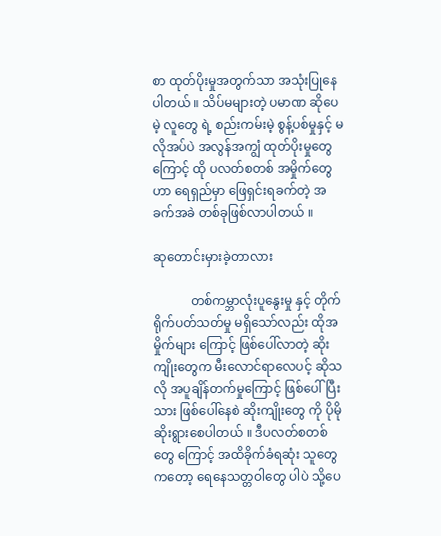စာ ထုတ်ပိုးမှုအတွက်သာ အသုံးပြုနေပါတယ် ။ သိပ်မများတဲ့ ပမာဏ ဆိုပေမဲ့ လူတွေ ရဲ့ စည်းကမ်းမဲ့ စွန့်ပစ်မှုနှင့် မလိုအပ်ပဲ အလွန်အကျွံ ထုတ်ပိုးမှုတွေကြောင့် ထို ပလတ်စတစ် အမှိုက်တွေ ဟာ ရေရှည်မှာ ဖြေရှင်းရခက်တဲ့ အခက်အခဲ တစ်ခုဖြစ်လာပါတယ် ။

ဆုတောင်းမှားခဲ့တာလား

            တစ်ကမ္ဘာလုံးပူနွေးမှု နှင့် တိုက်ရိုက်ပတ်သတ်မှု မရှိသော်လည်း ထိုအမှိုက်များ ကြောင့် ဖြစ်ပေါ်လာတဲ့ ဆိုးကျိုးတွေက မီးလောင်ရာလေပင့် ဆိုသလို အပူချိန်တက်မှုကြောင့် ဖြစ်ပေါ်ပြီးသား ဖြစ်ပေါ်နေစဲ ဆိုးကျိုးတွေ ကို ပိုမိုဆိုးရွားစေပါတယ် ။ ဒီပလတ်စတစ်တွေ ကြောင့် အထိခိုက်ခံရဆုံး သူတွေ ကတော့ ရေနေသတ္တဝါတွေ ပါပဲ သို့ပေ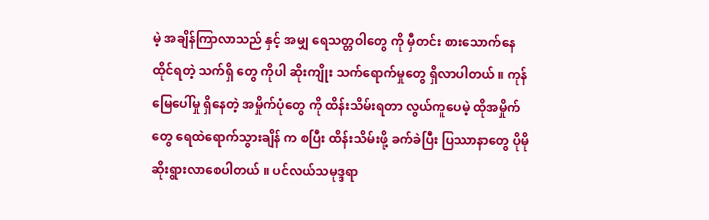မဲ့ အချိန်ကြာလာသည် နှင့် အမျှ ရေသတ္တဝါတွေ ကို မှီတင်း စားသောက်နေထိုင်ရတဲ့ သက်ရှိ တွေ ကိုပါ ဆိုးကျိုး သက်ရောက်မှုတွေ ရှိလာပါတယ် ။ ကုန်မြေပေါ်မှု ရှိနေတဲ့ အမှိုက်ပုံတွေ ကို ထိန်းသိမ်းရတာ လွယ်ကူပေမဲ့ ထိုအမှိုက်တွေ ရေထဲရောက်သွားချိန် က စပြီး ထိန်းသိမ်းဖို့ ခက်ခဲပြီး ပြဿာနာတွေ ပိုမို ဆိုးရွားလာစေပါတယ် ။ ပင်လယ်သမုဒ္ဒရာ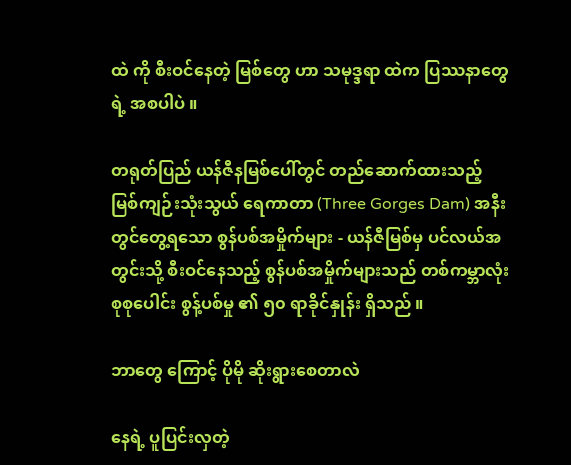ထဲ ကို စီးဝင်နေတဲ့ မြစ်တွေ ဟာ သမုဒ္ဒရာ ထဲက ပြဿနာတွေရဲ့ အစပါပဲ ။

တရုတ်ပြည် ယန်ဇီနမြစ်ပေါ်တွင် တည်ဆောက်ထားသည့် မြစ်ကျဉ်းသုံးသွယ် ရေကာတာ (Three Gorges Dam) အနီး တွင်တွေ့ရသော စွန်ပစ်အမှိုက်များ - ယန်ဇီမြစ်မှ ပင်လယ်အတွင်းသို့ စီးဝင်နေသည့် စွန်ပစ်အမှိုက်များသည် တစ်ကမ္ဘာလုံး စုစုပေါင်း စွန့်ပစ်မှု ၏ ၅၀ ရာခိုင်နှုန်း ရှိသည် ။

ဘာတွေ ကြောင့် ပိုမို ဆိုးရွားစေတာလဲ

နေရဲ့ ပူပြင်းလှတဲ့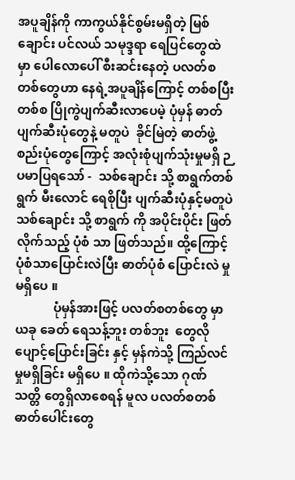အပူချိန်ကို ကာကွယ်နိုင်စွမ်းမရှိတဲ့ မြစ်ချောင်း ပင်လယ် သမုဒ္ဒရာ ရေပြင်တွေထဲ မှာ ပေါလောပေါ် စီးဆင်းနေတဲ့ ပလတ်စတစ်တွေဟာ နေရဲ့အပူချိန်ကြောင့် တစ်စပြီးတစ်စ ပြိုကွဲပျက်ဆီးလာပေမဲ့ ပုံမှန် ဓာတ်ပျက်ဆီးပုံတွေနဲ့ မတူပဲ  ခိုင်မြဲတဲ့ ဓာတ်ဖွဲ့စည်းပုံတွေကြောင့် အလုံးစုံပျက်သုံးမှုမရှိ ဉပမာပြရသော် -  သစ်ချောင်း သို့ စာရွက်တစ်ရွက် မီးလောင် ရေစိုပြီး ပျက်ဆီးပုံနှင့်မတူပဲ သစ်ချောင်း သို့ စာရွက် ကို အပိုင်းပိုင်း ဖြတ်လိုက်သည့် ပုံစံ သာ ဖြတ်သည်။ ထို့ကြောင့် ပုံစံသာပြောင်းလဲပြီး ဓာတ်ပုံစံ ပြောင်းလဲ မှု မရှိပေ ။
            ပုံမှန်အားဖြင့် ပလတ်စတစ်တွေ မှာ ယခု ခေတ် ရေသန့်ဘူး တစ်ဘူး  တွေလို ပျောင့်ပြောင်းခြင်း နှင့် မှန်ကဲသို့ ကြည်လင်မှုမရှိခြင်း မရှိပေ ။ ထိုကဲသို့သော ဂုဏ်သတ္တိ တွေရှိလာစေရန် မူလ ပလတ်စတစ်ဓာတ်ပေါင်းတွေ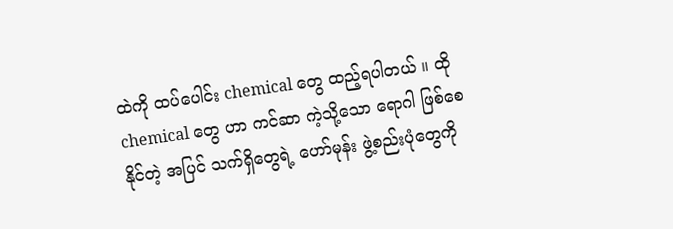ထဲကို ထပ်ပေါင်း chemical တွေ ထည့်ရပါတယ် ။ ထို chemical တွေ ဟာ ကင်ဆာ ကဲ့သို့သော ရောဂါ ဖြစ်စေ နိုင်တဲ့ အပြင် သက်ရှိတွေရဲ့ ဟော်မုန်း ဖွဲ့စည်းပုံတွေကို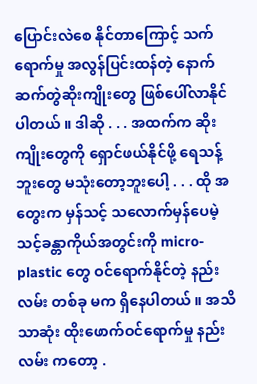ပြောင်းလဲစေ နိုင်တာကြောင့် သက်ရောက်မှု အလွန်ပြင်းထန်တဲ့ နောက်ဆက်တွဲဆိုးကျိုးတွေ ဖြစ်ပေါ်လာနိုင်ပါတယ် ။ ဒါဆို . . . အထက်က ဆိုးကျိုးတွေကို ရှောင်ဖယ်နိုင်ဖို့ ရေသန့်ဘူးတွေ မသုံးတော့ဘူးပေါ့ . . . ထို အတွေးက မှန်သင့် သလောက်မှန်ပေမဲ့ သင့်ခန္တာကိုယ်အတွင်းကို micro-plastic တွေ ဝင်ရောက်နိုင်တဲ့ နည်းလမ်း တစ်ခု မက ရှိနေပါတယ် ။ အသိသာဆုံး ထိုးဖောက်ဝင်ရောက်မှု နည်းလမ်း ကတော့ .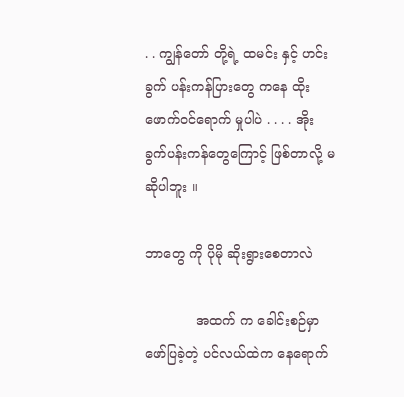. . ကျွန်တော် တို့ရဲ့ ထမင်း နှင့် ဟင်းခွက် ပန်းကန်ပြားတွေ ကနေ ထိုးဖောက်ဝင်ရောက် မှုပါပဲ . . . . အိုးခွက်ပန်းကန်တွေကြောင့် ဖြစ်တာလို့ မဆိုပါဘူး ။

ဘာတွေ ကို ပိုမို ဆိုးရွားစေတာလဲ

            အထက် က ခေါင်းစဉ်မှာ ဖော်ပြခဲ့တဲ့ ပင်လယ်ထဲက နေရောက်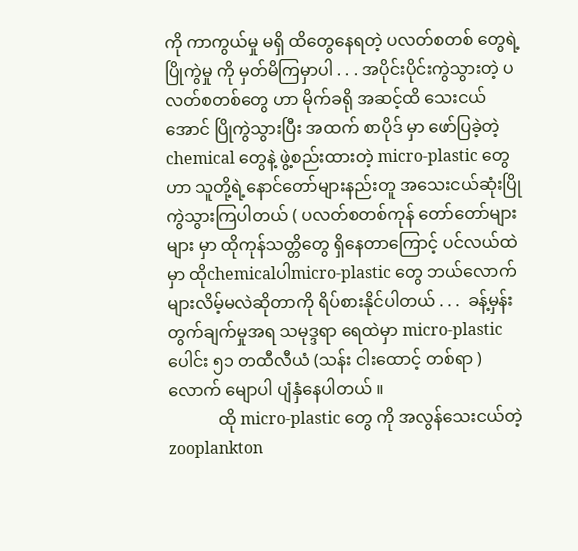ကို ကာကွယ်မှု မရှိ ထိတွေနေရတဲ့ ပလတ်စတစ် တွေရဲ့ ပြိုကွဲမှု ကို မှတ်မိကြမှာပါ . . . အပိုင်းပိုင်းကွဲသွားတဲ့ ပလတ်စတစ်တွေ ဟာ မိုက်ခရို အဆင့်ထိ သေးငယ်အောင် ပြိုကွဲသွားပြီး အထက် စာပိုဒ် မှာ ဖော်ပြခဲ့တဲ့ chemical တွေနဲ့ ဖွဲ့စည်းထားတဲ့ micro-plastic တွေဟာ သူတို့ရဲ့နောင်တော်များနည်းတူ အသေးငယ်ဆုံးပြိုကွဲသွားကြပါတယ် ( ပလတ်စတစ်ကုန် တော်တော်များများ မှာ ထိုကုန်သတ္တိတွေ ရှိနေတာကြောင့် ပင်လယ်ထဲမှာ ထိုchemicalပါmicro-plastic တွေ ဘယ်လောက်များလိမ့်မလဲဆိုတာကို ရိပ်စားနိုင်ပါတယ် . . .  ခန့်မှန်းတွက်ချက်မှုအရ သမုဒ္ဒရာ ရေထဲမှာ micro-plastic ပေါင်း ၅၁ တထီလီယံ (သန်း ငါးထောင့် တစ်ရာ ) လောက် မျောပါ ပျံနှံနေပါတယ် ။
            ထို micro-plastic တွေ ကို အလွန်သေးငယ်တဲ့ zooplankton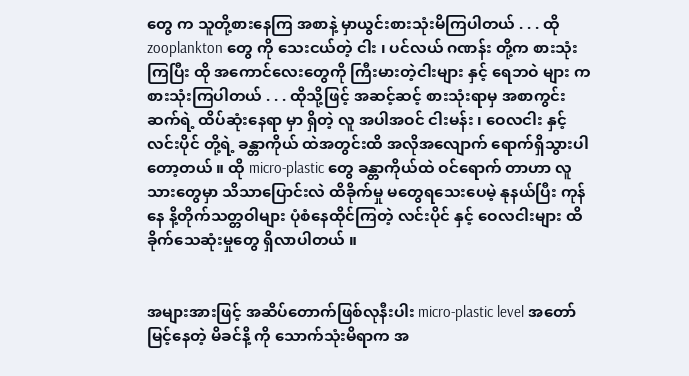တွေ က သူတို့စားနေကြ အစာနဲ့ မှာယွင်းစားသုံးမိကြပါတယ် . . . ထို zooplankton တွေ ကို သေးငယ်တဲ့ ငါး ၊ ပင်လယ် ဂဏန်း တို့က စားသုံးကြပြီး ထို အကောင်လေးတွေကို ကြီးမားတဲ့ငါးများ နှင့် ရေဘဝဲ များ က စားသုံးကြပါတယ် . . . ထိုသို့ဖြင့် အဆင့်ဆင့် စားသုံးရာမှ အစာကွင်းဆက်ရဲ့ ထိပ်ဆုံးနေရာ မှာ ရှိတဲ့ လူ အပါအဝင် ငါးမန်း ၊ ဝေလငါး နှင့် လင်းပိုင် တို့ရဲ့ ခန္တာကိုယ် ထဲအတွင်းထိ အလိုအလျောက် ရောက်ရှိသွားပါတော့တယ် ။ ထို micro-plastic တွေ ခန္တာကိုယ်ထဲ ဝင်ရောက် တာဟာ လူသားတွေမှာ သိသာပြောင်းလဲ ထိခိုက်မှု မတွေရသေးပေမဲ့ နုနယ်ပြီး ကုန်နေ နိ့တိုက်သတ္တဝါများ ပုံစံနေထိုင်ကြတဲ့ လင်းပိုင် နှင့် ဝေလငါးများ ထိခိုက်သေဆုံးမှုတွေ ရှိလာပါတယ် ။


အများအားဖြင့် အဆိပ်တောက်ဖြစ်လုနီးပါး micro-plastic level အတော်မြင့်နေတဲ့ မိခင်နိ့ ကို သောက်သုံးမိရာက အ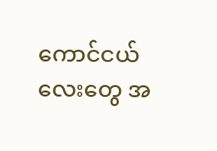ကောင်ငယ်လေးတွေ အ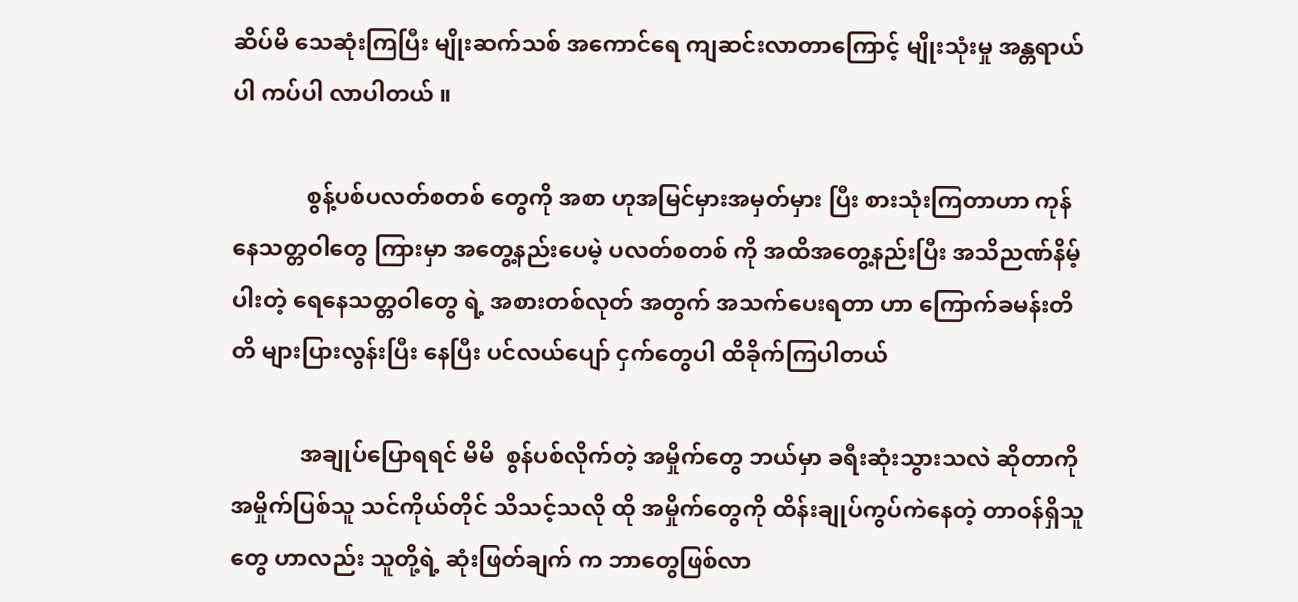ဆိပ်မိ သေဆုံးကြပြီး မျိုးဆက်သစ် အကောင်ရေ ကျဆင်းလာတာကြောင့် မျိုးသုံးမှု အန္တရာယ် ပါ ကပ်ပါ လာပါတယ် ။

             စွန့်ပစ်ပလတ်စတစ် တွေကို အစာ ဟုအမြင်မှားအမှတ်မှား ပြီး စားသုံးကြတာဟာ ကုန်နေသတ္တဝါတွေ ကြားမှာ အတွေ့နည်းပေမဲ့ ပလတ်စတစ် ကို အထိအတွေ့နည်းပြီး အသိညဏ်နိမ့်ပါးတဲ့ ရေနေသတ္တဝါတွေ ရဲ့ အစားတစ်လုတ် အတွက် အသက်ပေးရတာ ဟာ ကြောက်ခမန်းတိတိ များပြားလွန်းပြီး နေပြီး ပင်လယ်ပျော် ငှက်တွေပါ ထိခိုက်ကြပါတယ်

            အချုပ်ပြောရရင် မိမိ  စွန်ပစ်လိုက်တဲ့ အမှိုက်တွေ ဘယ်မှာ ခရီးဆုံးသွားသလဲ ဆိုတာကို အမှိုက်ပြစ်သူ သင်ကိုယ်တိုင် သိသင့်သလို ထို အမှိုက်တွေကို ထိန်းချုပ်ကွပ်ကဲနေတဲ့ တာဝန်ရှိသူတွေ ဟာလည်း သူတို့ရဲ့ ဆုံးဖြတ်ချက် က ဘာတွေဖြစ်လာ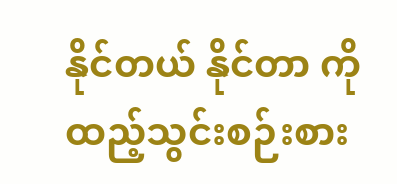နိုင်တယ် နိုင်တာ ကို ထည့်သွင်းစဉ်းစား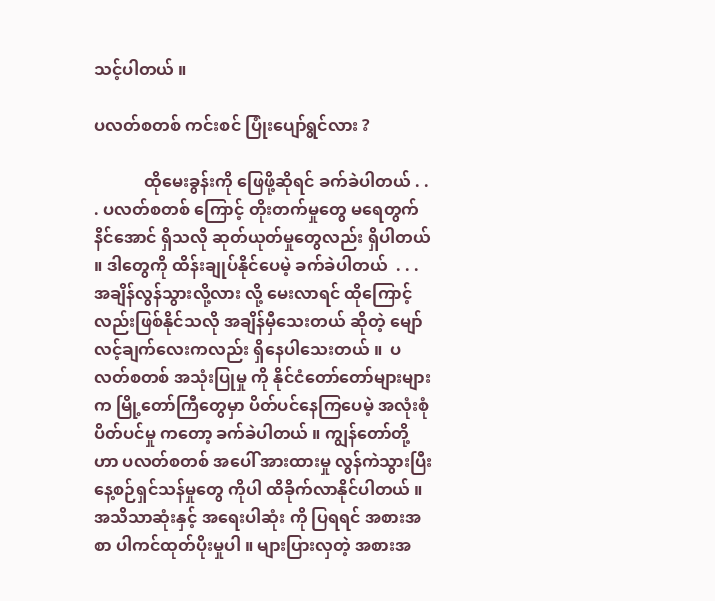သင့်ပါတယ် ။

ပလတ်စတစ် ကင်းစင် ပြုံးပျော်ရွင်လား ?

            ထိုမေးခွန်းကို ဖြေဖို့ဆိုရင် ခက်ခဲပါတယ် . . . ပလတ်စတစ် ကြောင့် တိုးတက်မှုတွေ မရေတွက်နိင်အောင် ရှိသလို ဆုတ်ယုတ်မှုတွေလည်း ရှိပါတယ် ။ ဒါတွေကို ထိန်းချုပ်နိုင်ပေမဲ့ ခက်ခဲပါတယ်  . . . အချိန်လွန်သွားလို့လား လို့ မေးလာရင် ထိုကြောင့်လည်းဖြစ်နိုင်သလို အချိန်မှီသေးတယ် ဆိုတဲ့ မျော်လင့်ချက်လေးကလည်း ရှိနေပါသေးတယ် ။  ပလတ်စတစ် အသုံးပြုမှု ကို နိုင်ငံတော်တော်များများ က မြို့တော်ကြီတွေမှာ ပိတ်ပင်နေကြပေမဲ့ အလုံးစုံ ပိတ်ပင်မှု ကတော့ ခက်ခဲပါတယ် ။ ကျွန်တော်တို့ ဟာ ပလတ်စတစ် အပေါ် အားထားမှု လွန်ကဲသွားပြီး နေ့စဉ်ရှင်သန်မှုတွေ ကိုပါ ထိခိုက်လာနိုင်ပါတယ် ။ အသိသာဆုံးနှင့် အရေးပါဆုံး ကို ပြရရင် အစားအစာ ပါကင်ထုတ်ပိုးမှုပါ ။ များပြားလှတဲ့ အစားအ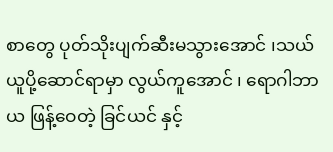စာတွေ ပုတ်သိုးပျက်ဆီးမသွားအောင် ၊သယ်ယူပို့ဆောင်ရာမှာ လွယ်ကူအောင် ၊ ရောဂါဘာယ ဖြန့်ဝေတဲ့ ခြင်ယင် နှင့်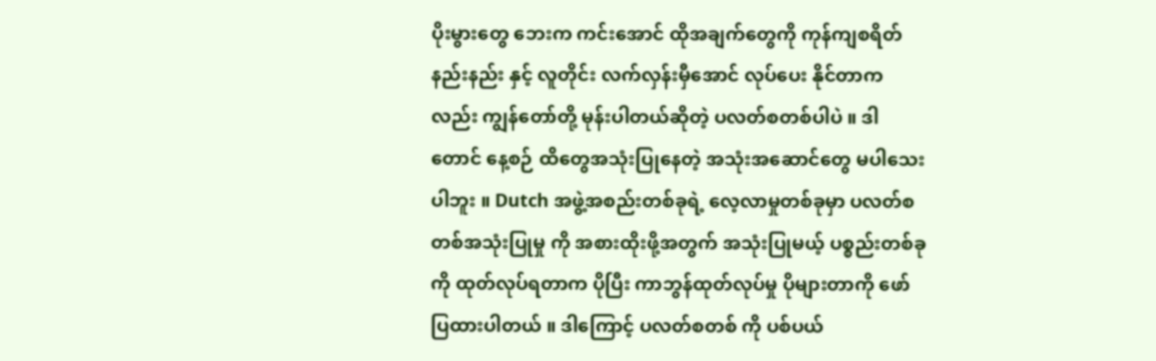ပိုးမွားတွေ ဘေးက ကင်းအောင် ထိုအချက်တွေကို ကုန်ကျစရိတ်နည်းနည်း နှင့် လူတိုင်း လက်လှန်းမှီအောင် လုပ်ပေး နိုင်တာကလည်း ကျွန်တော်တို့ မုန်းပါတယ်ဆိုတဲ့ ပလတ်စတစ်ပါပဲ ။ ဒါတောင် နေ့စဉ် ထိတွေအသုံးပြုနေတဲ့ အသုံးအဆောင်တွေ မပါသေးပါဘူး ။ Dutch အဖွဲ့အစည်းတစ်ခုရဲ့ လေ့လာမှုတစ်ခုမှာ ပလတ်စတစ်အသုံးပြုမှု ကို အစားထိုးဖို့အတွက် အသုံးပြုမယ့် ပစ္စည်းတစ်ခု ကို ထုတ်လုပ်ရတာက ပိုပြီး ကာဘွန်ထုတ်လုပ်မှု ပိုများတာကို ဖော်ပြထားပါတယ် ။ ဒါကြောင့် ပလတ်စတစ် ကို ပစ်ပယ်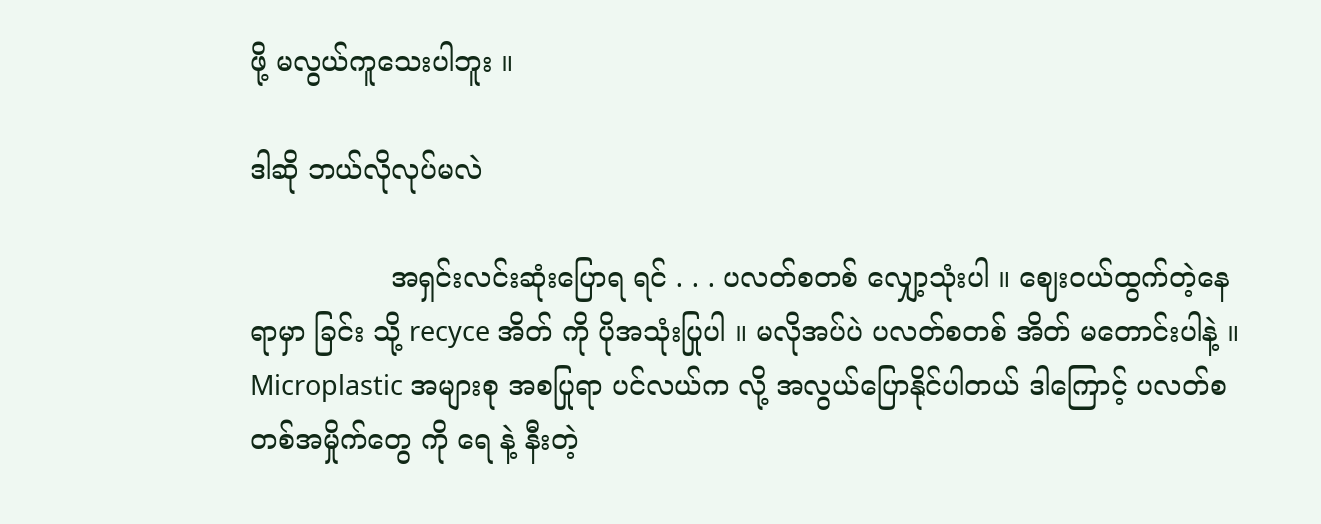ဖို့ မလွယ်ကူသေးပါဘူး ။

ဒါဆို ဘယ်လိုလုပ်မလဲ

                အရှင်းလင်းဆုံးပြောရ ရင် . . . ပလတ်စတစ် လျှော့သုံးပါ ။ ဈေးဝယ်ထွက်တဲ့နေရာမှာ ခြင်း သို့ recyce အိတ် ကို ပိုအသုံးပြုပါ ။ မလိုအပ်ပဲ ပလတ်စတစ် အိတ် မတောင်းပါနဲ့ ။ Microplastic အများစု အစပြုရာ ပင်လယ်က လို့ အလွယ်ပြောနိုင်ပါတယ် ဒါကြောင့် ပလတ်စတစ်အမှိုက်တွေ ကို ရေ နဲ့ နီးတဲ့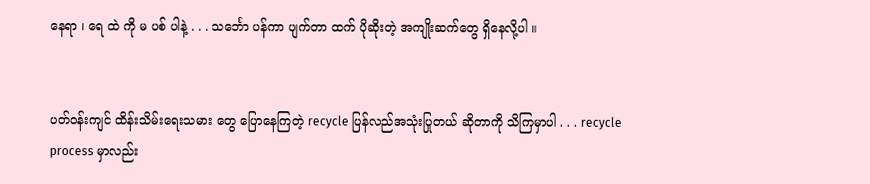နေရာ ၊ ရေ ထဲ ကို မ ပစ် ပါနဲ့ . . . သင်္ဘော ပန်ကာ ပျက်တာ ထက် ပိုဆိုးတဲ့ အကျိုးဆက်တွေ ရှိနေလို့ပါ ။


ပတ်ဝန်းကျင် ထိန်းသိမ်းရေးသမား တွေ ပြောနေကြတဲ့ recycle ပြန်လည်အသုံးပြုတယ် ဆိုတာကို သိကြမှာပါ . . . recycle process မှာလည်း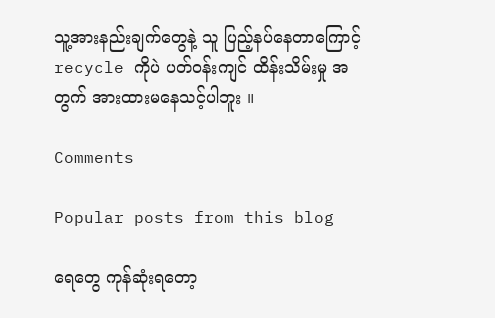သူ့အားနည်းချက်တွေနဲ့ သူ ပြည့်နပ်နေတာကြောင့် recycle ကိုပဲ ပတ်ဝန်းကျင် ထိန်းသိမ်းမှု အတွက် အားထားမနေသင့်ပါဘူး ။

Comments

Popular posts from this blog

ရေတွေ ကုန်ဆုံးရတော့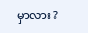မှာလား ?